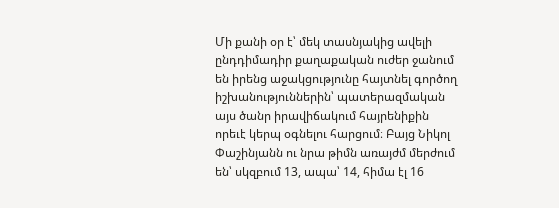Մի քանի օր է՝ մեկ տասնյակից ավելի ընդդիմադիր քաղաքական ուժեր ջանում են իրենց աջակցությունը հայտնել գործող իշխանություններին՝ պատերազմական այս ծանր իրավիճակում հայրենիքին որեւէ կերպ օգնելու հարցում։ Բայց Նիկոլ Փաշինյանն ու նրա թիմն առայժմ մերժում են՝ սկզբում 13, ապա՝ 14, հիմա էլ 16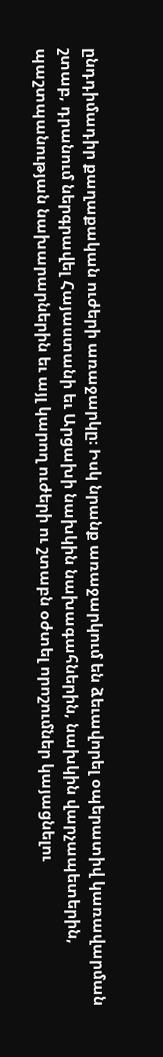ընդդիմադիր քաղաքական ուժերի առաջարկը։ Իսկ նրանք առաջարկում են ձեւավորել օպերատիվ կառավարման շտաբ, դրանում ներգրավել Հայաստանի եւ Արցախի նախկին նախագահներին, նախկին վարչապետերին, պաշտպանության նախարարներին եւ այլ կարող ուժերի ու շտաբն օժտել որոշումներ կայացնելու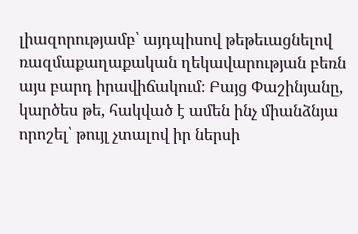լիազորությամբ՝ այդպիսով թեթեւացնելով ռազմաքաղաքական ղեկավարության բեռն այս բարդ իրավիճակում։ Բայց Փաշինյանը, կարծես թե, հակված է ամեն ինչ միանձնյա որոշել՝ թույլ չտալով իր ներսի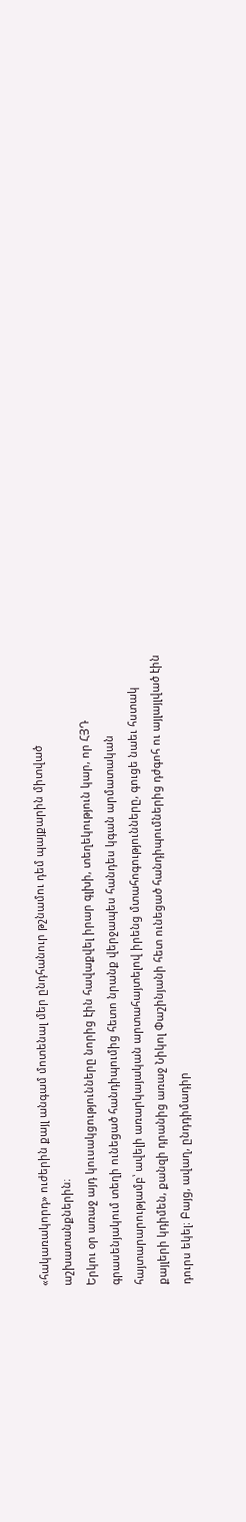«հակառակորդ» ուժերին քայլ անգամ մոտենալ մեր ընդհանուր թշնամու դեմ պայքարին միտված աշխատանքներին։
Երկու օր առաջ այդ կուսակցությունները նորից էին հավաքվել իրար գլխի, տեղեկություն կար, որ ՀՅԴ գրասենյակում տեղի ունեցած հանդիպումից հետո նրանք վերջապես հանդես կգան արմատական հայտարարությամբ՝ ավելի առարկայական արտահայտելով իրենց մտահոգությունները, գուցե նաեւ հստակ քայլերի կդիմեն, քանզի դրանից առաջ Նիկոլ Փաշինյանի հետ ունեցած հանդիպումներից դժգոհ ու այլայլված էին դուրս եկել։ Բայց, ավաղ, ընդդիմադիր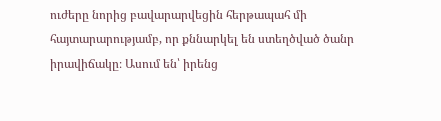ուժերը նորից բավարարվեցին հերթապահ մի հայտարարությամբ, որ քննարկել են ստեղծված ծանր իրավիճակը։ Ասում են՝ իրենց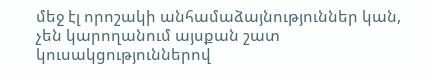մեջ էլ որոշակի անհամաձայնություններ կան, չեն կարողանում այսքան շատ կուսակցություններով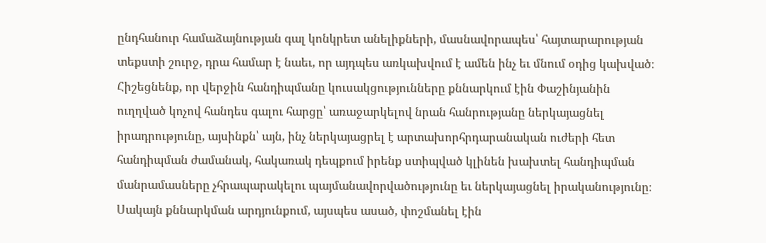ընդհանուր համաձայնության գալ կոնկրետ անելիքների, մասնավորապես՝ հայտարարության տեքստի շուրջ, դրա համար է նաեւ, որ այդպես առկախվում է ամեն ինչ եւ մնում օդից կախված։ Հիշեցնենք, որ վերջին հանդիպմանը կուսակցությունները քննարկում էին Փաշինյանին ուղղված կոչով հանդես գալու հարցը՝ առաջարկելով նրան հանրությանը ներկայացնել իրադրությունը, այսինքն՝ այն, ինչ ներկայացրել է արտախորհրդարանական ուժերի հետ հանդիպման ժամանակ, հակառակ դեպքում իրենք ստիպված կլինեն խախտել հանդիպման մանրամասները չհրապարակելու պայմանավորվածությունը եւ ներկայացնել իրականությունը։ Սակայն քննարկման արդյունքում, այսպես ասած, փոշմանել էին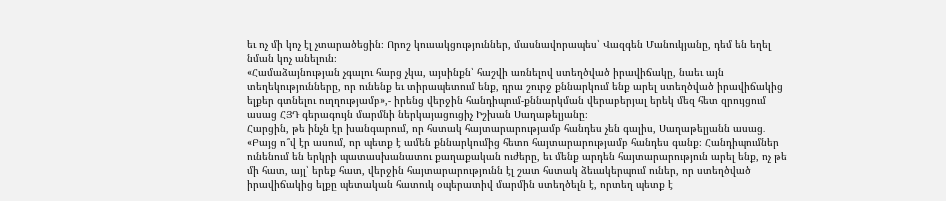եւ ոչ մի կոչ էլ չտարածեցին։ Որոշ կուսակցություններ, մասնավորապես՝ Վազգեն Մանուկյանը, դեմ են եղել նման կոչ անելուն։
«Համաձայնության չգալու հարց չկա, այսինքն՝ հաշվի առնելով ստեղծված իրավիճակը, նաեւ այն տեղեկությունները, որ ունենք եւ տիրապետում ենք, դրա շուրջ քննարկում ենք արել ստեղծված իրավիճակից ելքեր գտնելու ուղղությամբ»,- իրենց վերջին հանդիպում-քննարկման վերաբերյալ երեկ մեզ հետ զրույցում ասաց ՀՅԴ գերագույն մարմնի ներկայացուցիչ Իշխան Սաղաթելյանը։
Հարցին, թե ինչն էր խանգարում, որ հստակ հայտարարությամբ հանդես չեն գալիս, Սաղաթելյանն ասաց․ «Բայց ո՞վ էր ասում, որ պետք է ամեն քննարկումից հետո հայտարարությամբ հանդես գանք։ Հանդիպումներ ունենում են երկրի պատասխանատու քաղաքական ուժերը, եւ մենք արդեն հայտարարություն արել ենք, ոչ թե մի հատ, այլ՝ երեք հատ, վերջին հայտարարությունն էլ շատ հստակ ձեւակերպում ուներ, որ ստեղծված իրավիճակից ելքը պետական հատուկ օպերատիվ մարմին ստեղծելն է, որտեղ պետք է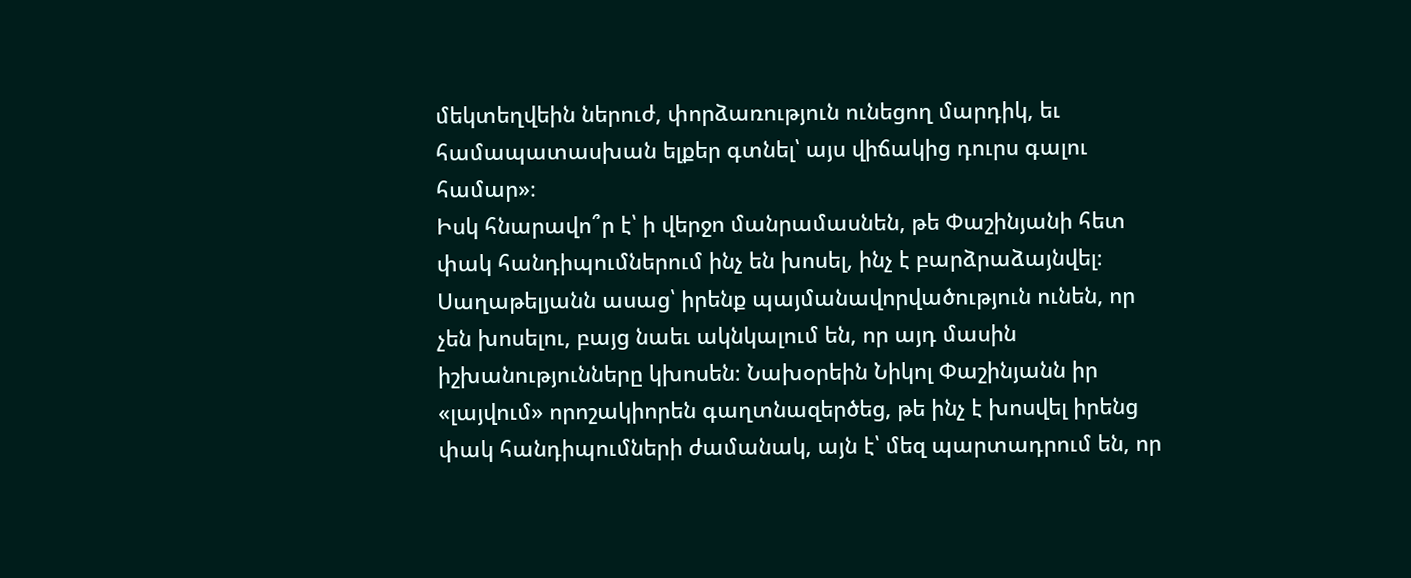մեկտեղվեին ներուժ, փորձառություն ունեցող մարդիկ, եւ համապատասխան ելքեր գտնել՝ այս վիճակից դուրս գալու համար»։
Իսկ հնարավո՞ր է՝ ի վերջո մանրամասնեն, թե Փաշինյանի հետ փակ հանդիպումներում ինչ են խոսել, ինչ է բարձրաձայնվել։ Սաղաթելյանն ասաց՝ իրենք պայմանավորվածություն ունեն, որ չեն խոսելու, բայց նաեւ ակնկալում են, որ այդ մասին իշխանությունները կխոսեն։ Նախօրեին Նիկոլ Փաշինյանն իր «լայվում» որոշակիորեն գաղտնազերծեց, թե ինչ է խոսվել իրենց փակ հանդիպումների ժամանակ, այն է՝ մեզ պարտադրում են, որ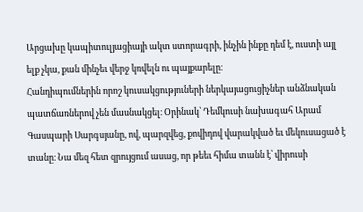Արցախը կապիտուլյացիայի ակտ ստորագրի, ինչին ինքը դեմ է, ուստի այլ ելք չկա, քան մինչեւ վերջ կռվելն ու պայքարելը։
Հանդիպումներին որոշ կուսակցություների ներկայացուցիչներ անձնական պատճառներով չեն մասնակցել։ Օրինակ՝ Դեմկուսի նախագահ Արամ Գասպարի Սարգսյանը, ով, պարզվեց, քովիդով վարակված եւ մեկուսացած է տանը։ Նա մեզ հետ զրույցում ասաց, որ թեեւ հիմա տանն է՝ վիրուսի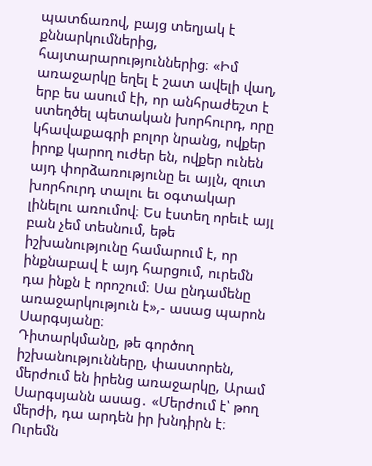պատճառով, բայց տեղյակ է քննարկումներից, հայտարարություններից։ «Իմ առաջարկը եղել է շատ ավելի վաղ, երբ ես ասում էի, որ անհրաժեշտ է ստեղծել պետական խորհուրդ, որը կհավաքագրի բոլոր նրանց, ովքեր իրոք կարող ուժեր են, ովքեր ունեն այդ փորձառությունը եւ այլն, զուտ խորհուրդ տալու եւ օգտակար լինելու առումով։ Ես էստեղ որեւէ այլ բան չեմ տեսնում, եթե իշխանությունը համարում է, որ ինքնաբավ է այդ հարցում, ուրեմն դա ինքն է որոշում։ Սա ընդամենը առաջարկություն է»,- ասաց պարոն Սարգսյանը։
Դիտարկմանը, թե գործող իշխանությունները, փաստորեն, մերժում են իրենց առաջարկը, Արամ Սարգսյանն ասաց․ «Մերժում է՝ թող մերժի, դա արդեն իր խնդիրն է։ Ուրեմն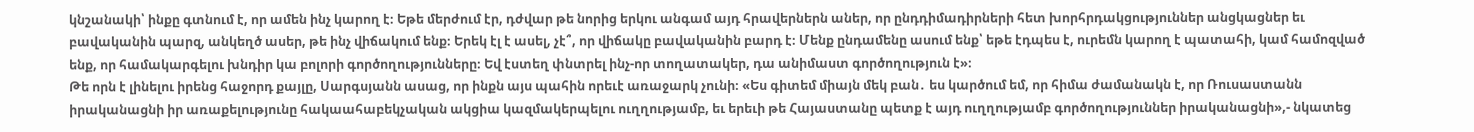կնշանակի՝ ինքը գտնում է, որ ամեն ինչ կարող է։ Եթե մերժում էր, դժվար թե նորից երկու անգամ այդ հրավերներն աներ, որ ընդդիմադիրների հետ խորհրդակցություններ անցկացներ եւ բավականին պարզ, անկեղծ ասեր, թե ինչ վիճակում ենք։ Երեկ էլ է ասել, չէ՞, որ վիճակը բավականին բարդ է։ Մենք ընդամենը ասում ենք՝ եթե էդպես է, ուրեմն կարող է պատահի, կամ համոզված ենք, որ համակարգելու խնդիր կա բոլորի գործողությունները։ Եվ էստեղ փնտրել ինչ-որ տողատակեր, դա անիմաստ գործողություն է»։
Թե որն է լինելու իրենց հաջորդ քայլը, Սարգսյանն ասաց, որ ինքն այս պահին որեւէ առաջարկ չունի։ «Ես գիտեմ միայն մեկ բան․ ես կարծում եմ, որ հիմա ժամանակն է, որ Ռուսաստանն իրականացնի իր առաքելությունը հակաահաբեկչական ակցիա կազմակերպելու ուղղությամբ, եւ երեւի թե Հայաստանը պետք է այդ ուղղությամբ գործողություններ իրականացնի»,- նկատեց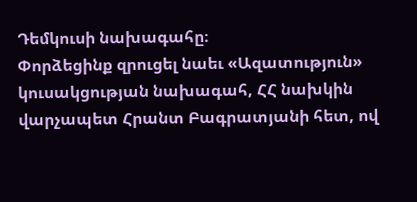Դեմկուսի նախագահը։
Փորձեցինք զրուցել նաեւ «Ազատություն» կուսակցության նախագահ, ՀՀ նախկին վարչապետ Հրանտ Բագրատյանի հետ, ով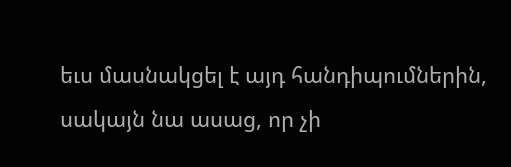եւս մասնակցել է այդ հանդիպումներին, սակայն նա ասաց, որ չի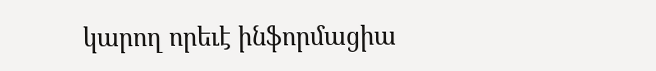կարող որեւէ ինֆորմացիա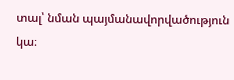տալ՝ նման պայմանավորվածություն կա։